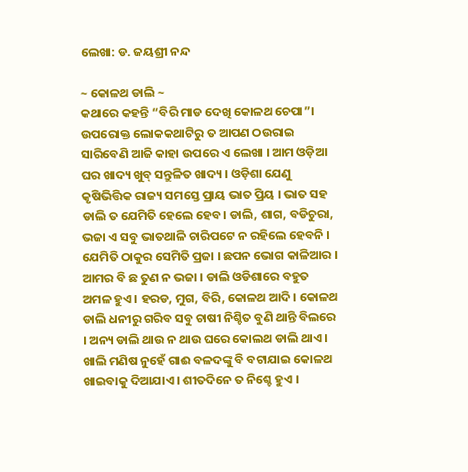ଲେଖା: ଡ. ଜୟଶ୍ରୀ ନନ୍ଦ

~ କୋଳଥ ଡାଲି ~
କଥାରେ କହନ୍ତି “ବିରି ମାଡ ଦେଖି କୋଳଥ ଚେପା”। ଉପରୋକ୍ତ ଲୋକକଥାଟିରୁ ତ ଆପଣ ଠଉରାଇ ସାରିବେଣି ଆଜି କାହା ଉପରେ ଏ ଲେଖା । ଆମ ଓଡ଼ିଆ ଘର ଖାଦ୍ୟ ଖୁବ୍ ସନ୍ତୁଳିତ ଖାଦ୍ୟ । ଓଡ଼ିଶା ଯେଣୁ କୃଷିଭିତ୍ତିକ ରାଜ୍ୟ ସମସ୍ତେ ପ୍ରାୟ ଭାତ ପ୍ରିୟ । ଭାତ ସହ ଡାଲି ତ ଯେମିତି ହେଲେ ହେବ। ଡାଲି, ଶାଗ, ବଡିଚୁରା, ଭଜା ଏ ସବୁ ଭାତଥାଳି ଚାରିପଟେ ନ ରହିଲେ ହେବନି । ଯେମିତି ଠାକୁର ସେମିତି ପ୍ରଜା । ଛପନ ଭୋଗ କାଳିଆର । ଆମର ବି ଛ ତୁଣ ନ ଭଜା । ଡାଲି ଓଡିଶାରେ ବହୁତ ଅମଳ ହୁଏ । ହରଡ, ମୁଗ, ବିରି, କୋଳଥ ଆଦି । କୋଳଥ ଡାଲି ଧନୀରୁ ଗରିବ ସବୁ ଚାଷୀ ନିଶ୍ଚିତ ବୁଣି ଥାନ୍ତି ବିଲରେ । ଅନ୍ୟ ଡାଲି ଥାଉ ନ ଥାଉ ଘରେ କୋଲଥ ଡାଲି ଥାଏ । ଖାଲି ମଣିଷ ନୁହେଁ ଗାଈ ବଳଦଙ୍କୁ ବି ବଟାଯାଇ କୋଳଥ ଖାଇବାକୁ ଦିଆଯାଏ । ଶୀତଦିନେ ତ ନିଶ୍ଚେ ହୁଏ ।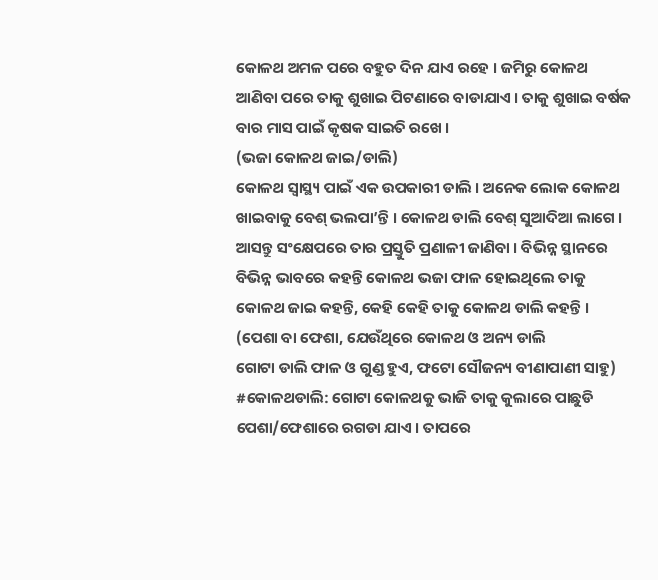କୋଳଥ ଅମଳ ପରେ ବହୁତ ଦିନ ଯାଏ ରହେ । ଜମିରୁ କୋଳଥ ଆଣିବା ପରେ ତାକୁ ଶୁଖାଇ ପିଟଣାରେ ବାଡାଯାଏ । ତାକୁ ଶୁଖାଇ ବର୍ଷକ ବାର ମାସ ପାଇଁ କୃଷକ ସାଇତି ରଖେ ।
(ଭଜା କୋଳଥ ଜାଇ/ଡାଲି)
କୋଳଥ ସ୍ୱାସ୍ଥ୍ୟ ପାଇଁ ଏକ ଉପକାରୀ ଡାଲି । ଅନେକ ଲୋକ କୋଳଥ ଖାଇବାକୁ ବେଶ୍ ଭଲପା’ନ୍ତି । କୋଳଥ ଡାଲି ବେଶ୍‌ ସୁଆଦିଆ ଲାଗେ । ଆସନ୍ତୁ ସଂକ୍ଷେପରେ ତାର ପ୍ରସ୍ତୁତି ପ୍ରଣାଳୀ ଜାଣିବା । ବିଭିନ୍ନ ସ୍ଥାନରେ ବିଭିନ୍ନ ଭାବରେ କହନ୍ତି କୋଳଥ ଭଜା ଫାଳ ହୋଇଥିଲେ ତାକୁ କୋଳଥ ଜାଇ କହନ୍ତି, କେହି କେହି ତାକୁ କୋଳଥ ଡାଲି କହନ୍ତି ।
(ପେଶା ବା ଫେଶା, ଯେଉଁଥିରେ କୋଳଥ ଓ ଅନ୍ୟ ଡାଲି
ଗୋଟା ଡାଲି ଫାଳ ଓ ଗୁଣ୍ଡ ହୁଏ, ଫଟୋ ସୌଜନ୍ୟ ବୀଣାପାଣୀ ସାହୁ)
#କୋଳଥଡାଲି: ଗୋଟା କୋଳଥକୁ ଭାଜି ତାକୁ କୁଲାରେ ପାଛୁଡି ପେଶା/ଫେଶାରେ ରଗଡା ଯାଏ । ତାପରେ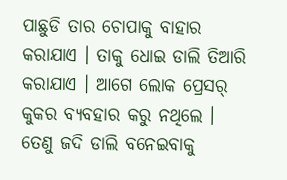ପାଛୁଡି ତାର ଚୋପାକୁ ବାହାର କରାଯାଏ । ତାକୁ ଧୋଇ ଡାଲି ତିଆରି କରାଯାଏ । ଆଗେ ଲୋକ ପ୍ରେସର୍ କୁକର ବ୍ୟବହାର କରୁ ନଥିଲେ । ତେଣୁ ଜଦି ଡାଲି ବନେଇବାକୁ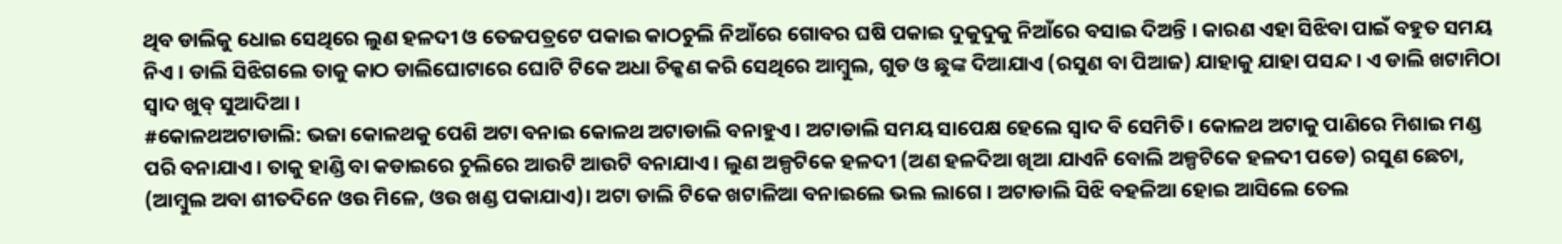ଥିବ ଡାଲିକୁ ଧୋଇ ସେଥିରେ ଲୁଣ ହଳଦୀ ଓ ତେଜପତ୍ରଟେ ପକାଇ କାଠଚୁଲି ନିଆଁରେ ଗୋବର ଘଷି ପକାଇ ଦୁକୁଦୁକୁ ନିଆଁରେ ବସାଇ ଦିଅନ୍ତି । କାରଣ ଏହା ସିଝିବା ପାଇଁ ବହୁତ ସମୟ ନିଏ । ଡାଲି ସିଝିଗଲେ ତାକୁ କାଠ ଡାଲିଘୋଟାରେ ଘୋଟି ଟିକେ ଅଧା ଚିକ୍କଣ କରି ସେଥିରେ ଆମ୍ବୁଲ, ଗୁଡ ଓ ଛୁଙ୍କ ଦିଆଯାଏ (ରସୁଣ ବା ପିଆଜ) ଯାହାକୁ ଯାହା ପସନ୍ଦ । ଏ ଡାଲି ଖଟାମିଠା ସ୍ବାଦ ଖୁବ୍ ସୁଆଦିଆ ।
#କୋଳଥଅଟାଡାଲି: ଭଜା କୋଳଥକୁ ପେଶି ଅଟା ବନାଇ କୋଳଥ ଅଟାଡାଲି ବନାହୁଏ । ଅଟାଡାଲି ସମୟ ସାପେକ୍ଷ ହେଲେ ସ୍ବାଦ ବି ସେମିତି। କୋଳଥ ଅଟାକୁ ପାଣିରେ ମିଶାଇ ମଣ୍ଡ ପରି ବନାଯାଏ । ତାକୁ ହାଣ୍ଡି ବା କଡାଇରେ ଚୁଲିରେ ଆଉଟି ଆଉଟି ବନାଯାଏ । ଲୁଣ ଅଳ୍ପଟିକେ ହଳଦୀ (ଅଣ ହଳଦିଆ ଖିଆ ଯାଏନି ବୋଲି ଅଳ୍ପଟିକେ ହଳଦୀ ପଡେ) ରସୁଣ ଛେଚା, (ଆମ୍ବୁଲ ଅବା ଶୀତଦିନେ ଓଉ ମିଳେ, ଓଉ ଖଣ୍ଡ ପକାଯାଏ)। ଅଟା ଡାଲି ଟିକେ ଖଟାଳିଆ ବନାଇଲେ ଭଲ ଲାଗେ । ଅଟାଡାଲି ସିଝି ବହଳିଆ ହୋଇ ଆସିଲେ ତେଲ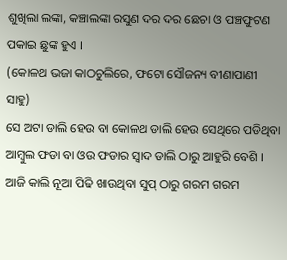ଶୁଖିଲା ଲଙ୍କା, କଞ୍ଚାଲଙ୍କା ରସୁଣ ଦର ଦର ଛେଚା ଓ ପଞ୍ଚଫୁଟଣ ପକାଇ ଛୁଙ୍କ ହୁଏ ।
(କୋଳଥ ଭଜା କାଠଚୁଲିରେ, ଫଟୋ ସୌଜନ୍ୟ ବୀଣାପାଣୀ ସାହୁ)
ସେ ଅଟା ଡାଲି ହେଉ ବା କୋଳଥ ଡାଲି ହେଉ ସେଥିରେ ପଡିଥିବା ଆମ୍ବୁଲ ଫଡା ବା ଓଉ ଫଡାର ସ୍ବାଦ ଡାଲି ଠାରୁ ଆହୁରି ବେଶି । ଆଜି କାଲି ନୂଆ ପିଢି ଖାଉଥିବା ସୁପ୍ ଠାରୁ ଗରମ ଗରମ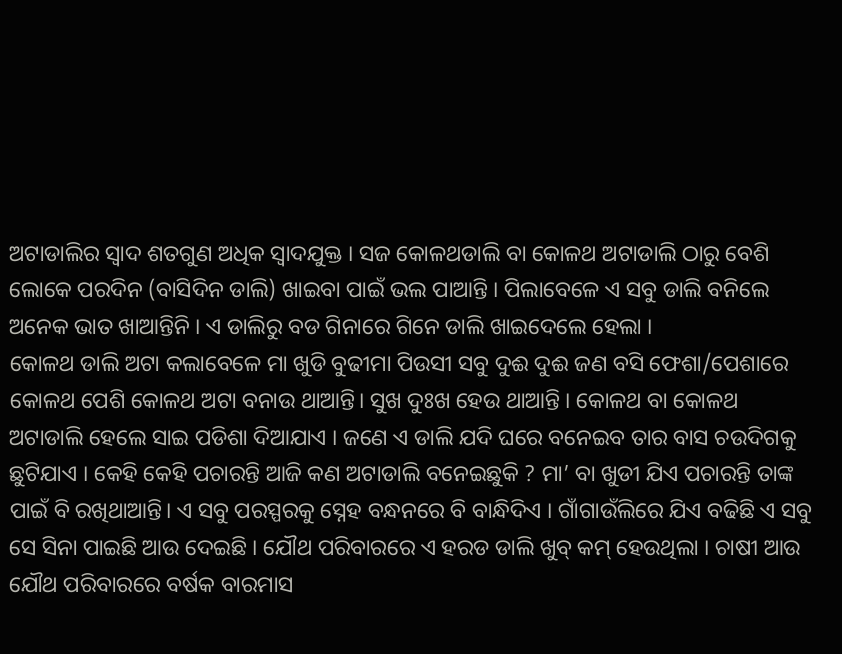ଅଟାଡାଲିର ସ୍ବାଦ ଶତଗୁଣ ଅଧିକ ସ୍ବାଦଯୁକ୍ତ । ସଜ କୋଳଥଡାଲି ବା କୋଳଥ ଅଟାଡାଲି ଠାରୁ ବେଶି ଲୋକେ ପରଦିନ (ବାସିଦିନ ଡାଲି) ଖାଇବା ପାଇଁ ଭଲ ପାଆନ୍ତି । ପିଲାବେଳେ ଏ ସବୁ ଡାଲି ବନିଲେ ଅନେକ ଭାତ ଖାଆନ୍ତିନି । ଏ ଡାଲିରୁ ବଡ ଗିନାରେ ଗିନେ ଡାଲି ଖାଇଦେଲେ ହେଲା ।
କୋଳଥ ଡାଲି ଅଟା କଲାବେଳେ ମା ଖୁଡି ବୁଢୀମା ପିଉସୀ ସବୁ ଦୁଈ ଦୁଈ ଜଣ ବସି ଫେଶା/ପେଶାରେ କୋଳଥ ପେଶି କୋଳଥ ଅଟା ବନାଉ ଥାଆନ୍ତି। ସୁଖ ଦୁଃଖ ହେଉ ଥାଆନ୍ତି । କୋଳଥ ବା କୋଳଥ ଅଟାଡାଲି ହେଲେ ସାଇ ପଡିଶା ଦିଆଯାଏ । ଜଣେ ଏ ଡାଲି ଯଦି ଘରେ ବନେଇବ ତାର ବାସ ଚଉଦିଗକୁ ଛୁଟିଯାଏ । କେହି କେହି ପଚାରନ୍ତି ଆଜି କଣ ଅଟାଡାଲି ବନେଇଛୁକି ? ମା’ ବା ଖୁଡୀ ଯିଏ ପଚାରନ୍ତି ତାଙ୍କ ପାଇଁ ବି ରଖିଥାଆନ୍ତି। ଏ ସବୁ ପରସ୍ପରକୁ ସ୍ନେହ ବନ୍ଧନରେ ବି ବାନ୍ଧିଦିଏ । ଗାଁଗାଉଁଲିରେ ଯିଏ ବଢିଛି ଏ ସବୁ ସେ ସିନା ପାଇଛି ଆଉ ଦେଇଛି । ଯୌଥ ପରିବାରରେ ଏ ହରଡ ଡାଲି ଖୁବ୍ କମ୍ ହେଉଥିଲା । ଚାଷୀ ଆଉ ଯୌଥ ପରିବାରରେ ବର୍ଷକ ବାରମାସ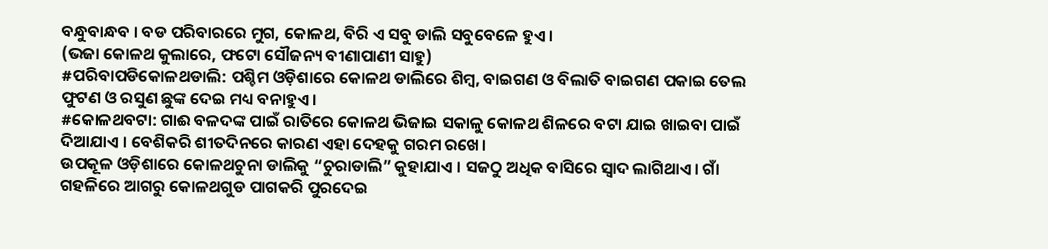ବନ୍ଧୁବାନ୍ଧବ । ବଡ ପରିବାରରେ ମୁଗ, କୋଳଥ, ବିରି ଏ ସବୁ ଡାଲି ସବୁବେଳେ ହୁଏ ।
(ଭଜା କୋଳଥ କୁଲାରେ, ଫଟୋ ସୌଜନ୍ୟ ବୀଣାପାଣୀ ସାହୁ)
#ପରିବାପଡିକୋଳଥଡାଲି: ପଶ୍ଚିମ ଓଡ଼ିଶାରେ କୋଳଥ ଡାଲିରେ ଶିମ୍ବ, ବାଇଗଣ ଓ ବିଲାତି ବାଇଗଣ ପକାଇ ତେଲ ଫୁଟଣ ଓ ରସୁଣ ଛୁଙ୍କ ଦେଇ ମଧ୍ୟ ବନାହୁଏ ।
#କୋଳଥବଟା: ଗାଈ ବଳଦଙ୍କ ପାଇଁ ରାତିରେ କୋଳଥ ଭିଜାଇ ସକାଳୁ କୋଳଥ ଶିଳରେ ବଟା ଯାଇ ଖାଇବା ପାଇଁ ଦିଆଯାଏ । ବେଶିକରି ଶୀତଦିନରେ କାରଣ ଏହା ଦେହକୁ ଗରମ ରଖେ।
ଉପକୂଳ ଓଡ଼ିଶାରେ କୋଳଥଚୁନା ଡାଲିକୁ “ଚୁରାଡାଲି” କୁହାଯାଏ । ସଜଠୁ ଅଧିକ ବାସିରେ ସ୍ବାଦ ଲାଗିଥାଏ। ଗାଁ ଗହଳିରେ ଆଗରୁ କୋଳଥଗୁଡ ପାଗକରି ପୁରଦେଇ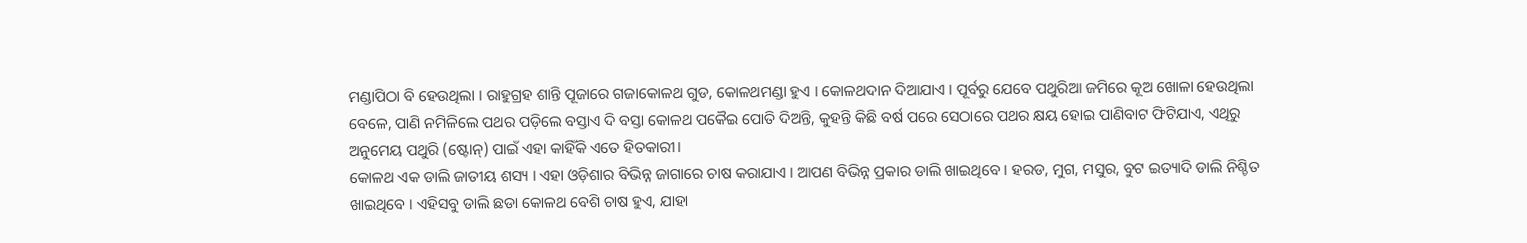ମଣ୍ଡାପିଠା ବି ହେଉଥିଲା । ରାହୁଗ୍ରହ ଶାନ୍ତି ପୂଜାରେ ଗଜାକୋଳଥ ଗୁଡ, କୋଳଥମଣ୍ଡା ହୁଏ । କୋଳଥଦାନ ଦିଆଯାଏ । ପୂର୍ବରୁ ଯେବେ ପଥୁରିଆ ଜମିରେ କୂଅ ଖୋଳା ହେଉଥିଲା ବେଳେ, ପାଣି ନମିଳିଲେ ପଥର ପଡ଼ିଲେ ବସ୍ତାଏ ଦି ବସ୍ତା କୋଳଥ ପକୈଇ ପୋତି ଦିଅନ୍ତି, କୁହନ୍ତି କିଛି ବର୍ଷ ପରେ ସେଠାରେ ପଥର କ୍ଷୟ ହୋଇ ପାଣିବାଟ ଫିଟିଯାଏ, ଏଥିରୁ ଅନୁମେୟ ପଥୁରି (ଷ୍ଟୋନ୍) ପାଇଁ ଏହା କାହିଁକି ଏତେ ହିତକାରୀ।
କୋଳଥ ଏକ ଡାଲି ଜାତୀୟ ଶସ୍ୟ । ଏହା ଓଡ଼ିଶାର ବିଭିନ୍ନ ଜାଗାରେ ଚାଷ କରାଯାଏ । ଆପଣ ବିଭିନ୍ନ ପ୍ରକାର ଡାଲି ଖାଇଥିବେ । ହରଡ, ମୁଗ, ମସୁର, ବୁଟ ଇତ୍ୟାଦି ଡାଲି ନିଶ୍ଚିତ ଖାଇଥିବେ । ଏହିସବୁ ଡାଲି ଛଡା କୋଳଥ ବେଶି ଚାଷ ହୁଏ, ଯାହା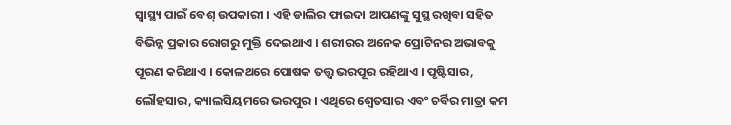ସ୍ୱାସ୍ଥ୍ୟ ପାଇଁ ବେଶ୍ ଉପକାରୀ । ଏହି ଡାଲିର ଫାଇଦା ଆପଣଙ୍କୁ ସୁସ୍ଥ ରଖିବା ସହିତ ବିଭିନ୍ନ ପ୍ରକାର ରୋଗରୁ ମୁକ୍ତି ଦେଇଥାଏ । ଶରୀରର ଅନେକ ପ୍ରୋଟିନର ଅଭାବକୁ ପୂରଣ କରିଥାଏ । କୋଳଥରେ ପୋଷକ ତତ୍ତ୍ୱ ଭରପୂର ରହିଥାଏ । ପୃଷ୍ଟିସାର, ଲୌହସାର, କ୍ୟାଲସିୟମରେ ଭରପୁର । ଏଥିରେ ଶ୍ୱେତସାର ଏବଂ ଚର୍ବିର ମାତ୍ରା କମ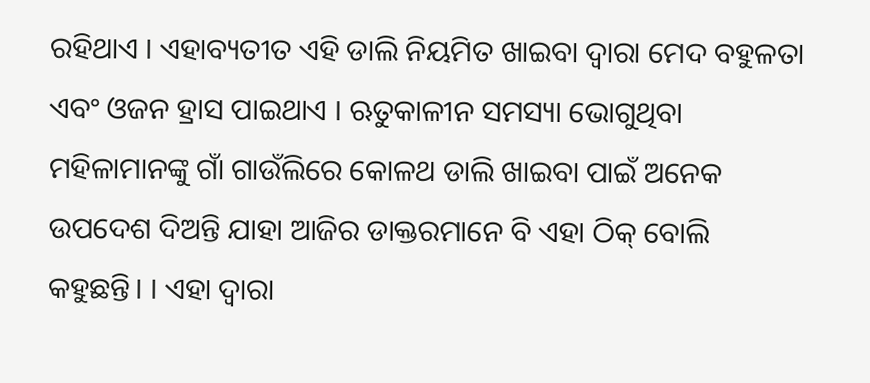ରହିଥାଏ । ଏହାବ୍ୟତୀତ ଏହି ଡାଲି ନିୟମିତ ଖାଇବା ଦ୍ୱାରା ମେଦ ବହୁଳତା ଏବଂ ଓଜନ ହ୍ରାସ ପାଇଥାଏ । ଋତୁକାଳୀନ ସମସ୍ୟା ଭୋଗୁଥିବା ମହିଳାମାନଙ୍କୁ ଗାଁ ଗାଉଁଲିରେ କୋଳଥ ଡାଲି ଖାଇବା ପାଇଁ ଅନେକ ଉପଦେଶ ଦିଅନ୍ତି ଯାହା ଆଜିର ଡାକ୍ତରମାନେ ବି ଏହା ଠିକ୍ ବୋଲି କହୁଛନ୍ତି। । ଏହା ଦ୍ୱାରା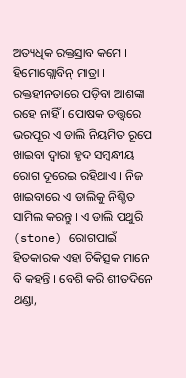ଅତ୍ୟଧିକ ରକ୍ତସ୍ରାବ କମେ । ହିମୋଗ୍ଲୋବିନ୍ ମାତ୍ରା । ରକ୍ତହୀନତାରେ ପଡ଼ିବା ଆଶଙ୍କା ରହେ ନାହିଁ । ପୋଷକ ତତ୍ତ୍ୱରେ ଭରପୂର ଏ ଡାଲି ନିୟମିତ ରୂପେ ଖାଇବା ଦ୍ୱାରା ହୃଦ ସମ୍ବନ୍ଧୀୟ ରୋଗ ଦୂରେଇ ରହିଥାଏ । ନିଜ ଖାଇବାରେ ଏ ଡାଲିକୁ ନିଶ୍ଚିତ ସାମିଲ କରନ୍ତୁ । ଏ ଡାଲି ପଥୁରି (stone) ରୋଗପାଇଁ ହିତକାରକ ଏହା ଚିକିତ୍ସକ ମାନେ ବି କହନ୍ତି । ବେଶି କରି ଶୀତଦିନେ ଥଣ୍ଡା,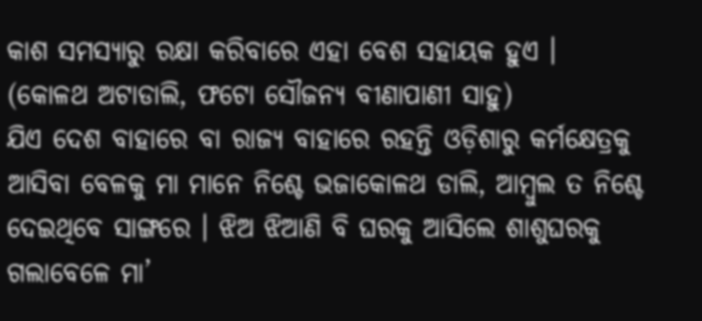କାଶ ସମସ୍ୟାରୁ ରକ୍ଷା କରିବାରେ ଏହା ବେଶ ସହାୟକ ହୁଏ ।
(କୋଳଥ ଅଟାଡାଲି, ଫଟୋ ସୌଜନ୍ୟ ବୀଣାପାଣୀ ସାହୁ)
ଯିଏ ଦେଶ ବାହାରେ ବା ରାଜ୍ୟ ବାହାରେ ରହନ୍ତି ଓଡ଼ିଶାରୁ କର୍ମକ୍ଷେତ୍ରକୁ ଆସିବା ବେଳକୁ ମା ମାନେ ନିଶ୍ଚେ ଭଜାକୋଳଥ ଡାଲି, ଆମ୍ବୁଲ ତ ନିଶ୍ଚେ ଦେଇଥିବେ ସାଙ୍ଗରେ । ଝିଅ ଝିଆଣି ବି ଘରକୁ ଆସିଲେ ଶାଶୁଘରକୁ ଗଲାବେଳେ ମା’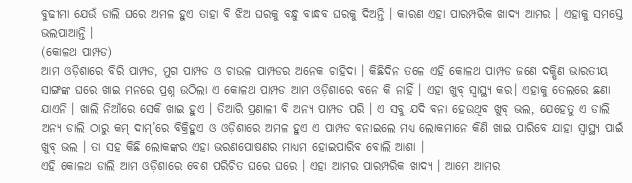ବୁଢୀମା ଯେଉଁ ଡାଲି ଘରେ ଅମଳ ହୁଏ ତାହା ବି ଝିଅ ଘରକୁ ବନ୍ଧୁ ବାନ୍ଧବ ଘରକୁ ଦିଅନ୍ତି । କାରଣ ଏହା ପାରମ୍ପରିକ ଖାଦ୍ୟ ଆମର । ଏହାକୁ ସମସ୍ତେ ଭଲପାଆନ୍ତି ।
(କୋଳଥ ପାମ୍ପଡ)
ଆମ ଓଡ଼ିଶାରେ ବିରି ପାମ୍ପଡ, ମୁଗ ପାମ୍ପଡ ଓ ଚାଉଳ ପାମ୍ପଡର ଅନେକ ଚାହିଦା । କିଛିଦିନ ତଳେ ଏହି କୋଳଥ ପାମ୍ପଡ ଜଣେ ଦକ୍ଷିଣ ଭାରତୀୟ ସାଙ୍ଗଙ୍କ ଘରେ ଖାଇ ମନରେ ପ୍ରଶ୍ନ ଉଠିଲା ଏ କୋଳଥ ପାମ୍ପଡ ଆମ ଓଡ଼ିଶାରେ ବନେ କି ନାହିଁ । ଏହା ଖୁବ୍ ସ୍ବାସ୍ଥ୍ୟ କର। ଏହାକୁ ତେଲରେ ଛଣା ଯାଏନି । ଖାଲି ନିଆଁରେ ସେକି ଖାଇ ହୁଏ । ତିଆରି ପ୍ରଣାଳୀ ବି ଅନ୍ୟ ପାମ୍ପଡ ପରି । ଏ ସବୁ ଯଦି ବନା ହେଉଥିବ ଖୁବ୍ ଭଲ, ଯେହେତୁ ଏ ଡାଲି ଅନ୍ୟ ଡାଲି ଠାରୁ କମ୍ ଦାମ୍’ରେ ବିକ୍ରିହୁଏ ଓ ଓଡ଼ିଶାରେ ଅମଳ ହୁଏ ଏ ପାମ୍ପଡ ବନାଇଲେ ମଧ୍ୟ ଲୋକମାନେ କିଣି ଖାଇ ପାରିବେ ଯାହା ସ୍ବାସ୍ଥ୍ୟ ପାଇଁ ଖୁବ୍ ଭଲ । ତା ସହ କିଛି ଲୋକଙ୍କର ଏହା ଭରଣପୋଷଣର ମାଧ୍ୟମ ହୋଇପାରିବ ବୋଲି ଆଶା ।
ଏହି କୋଳଥ ଡାଲି ଆମ ଓଡ଼ିଶାରେ ବେଶ ପରିଚିତ ଘରେ ଘରେ । ଏହା ଆମର ପାରମ୍ପରିକ ଖାଦ୍ୟ । ଆମେ ଆମର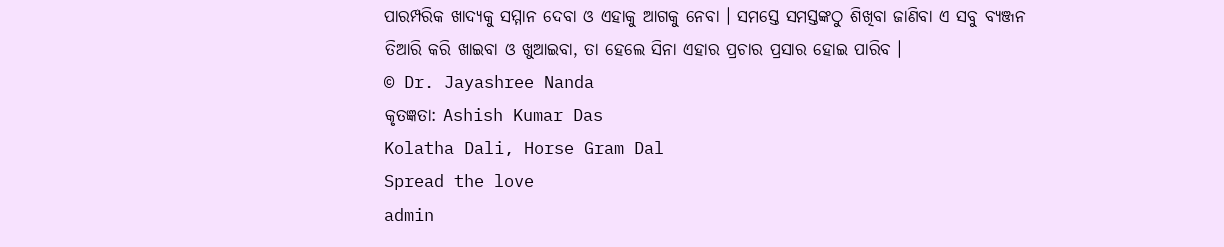ପାରମ୍ପରିକ ଖାଦ୍ୟକୁ ସମ୍ମାନ ଦେବା ଓ ଏହାକୁ ଆଗକୁ ନେବା । ସମସ୍ତେ ସମସ୍ତଙ୍କଠୁ ଶିଖିବା ଜାଣିବା ଏ ସବୁ ବ୍ୟଞ୍ଜନ ତିଆରି କରି ଖାଇବା ଓ ଖୁଆଇବା, ତା ହେଲେ ସିନା ଏହାର ପ୍ରଚାର ପ୍ରସାର ହୋଇ ପାରିବ ।
© Dr. Jayashree Nanda
କୃତଜ୍ଞତା: Ashish Kumar Das
Kolatha Dali, Horse Gram Dal
Spread the love
admin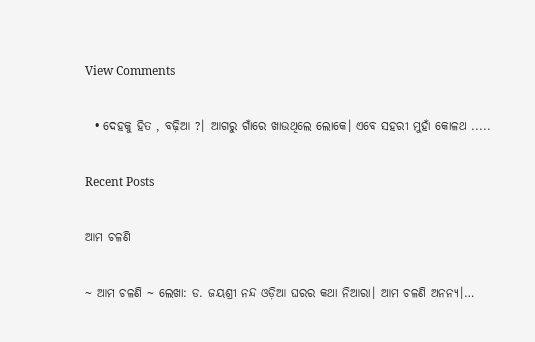View Comments

  • ଦେହକୁ ହିତ , ବଢ଼ିଆ ?। ଆଗରୁ ଗାଁରେ ଖାଉଥିଲେ ଲୋକେ। ଏବେ ସହରୀ ମୁହାଁ କୋଳଥ .....

Recent Posts

ଆମ ଚଳଣି

~ ଆମ ଚଳଣି ~ ଲେଖା: ଡ. ଜୟଶ୍ରୀ ନନ୍ଦ ଓଡ଼ିଆ ଘରର କଥା ନିଆରା। ଆମ ଚଳଣି ଅନନ୍ୟ।…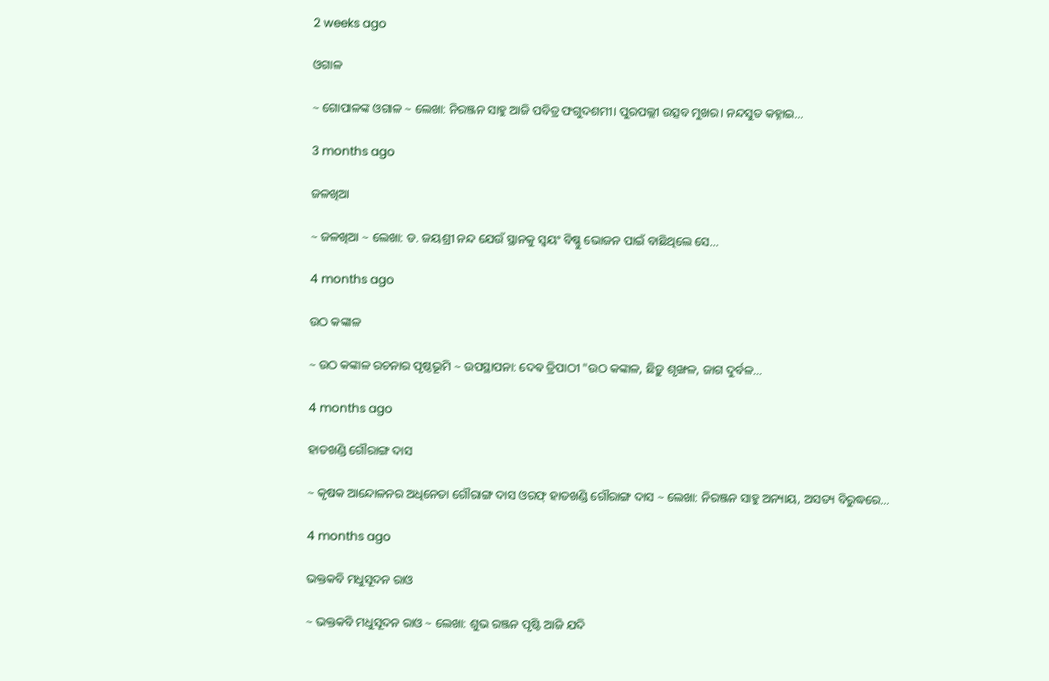2 weeks ago

ଓଗାଳ

~ ଗୋପାଳଙ୍କ ଓଗାଳ ~ ଲେଖା: ନିରଞ୍ଜନ ସାହୁ ଆଜି ପବିତ୍ର ଫଗୁଦଶମୀ। ପୁରପଲ୍ଲୀ ଉତ୍ସବ ମୁଖର। ନନ୍ଦସୁତ କହ୍ନାଇ…

3 months ago

ଜଳଖିଆ

~ ଜଳଖିଆ ~ ଲେଖା: ଡ. ଜୟଶ୍ରୀ ନନ୍ଦ ଯେଉଁ ସ୍ଥାନକୁ ସ୍ବୟଂ ବିଷ୍ଣୁ ଭୋଜନ ପାଇଁ ବାଛିଥିଲେ ସେ…

4 months ago

ଉଠ କଙ୍କାଳ

~ ଉଠ କଙ୍କାଳ ରଚନାର ପୃଷ୍ଠଭୂମି ~ ଉପସ୍ଥାପନା: ଦେଵ ତ୍ରିପାଠୀ "ଉଠ କଙ୍କାଳ, ଛିଡ଼ୁ ଶୃଙ୍ଖଳ, ଜାଗ ଦୁର୍ବଳ…

4 months ago

ହାତଖଣ୍ଡି ଗୌରାଙ୍ଗ ଦାସ

~ କୃଷକ ଆନ୍ଦୋଳନର ଅଧିନେତା ଗୌରାଙ୍ଗ ଦାସ ଓରଫ୍ ହାତଖଣ୍ଡି ଗୌରାଙ୍ଗ ଦାସ ~ ଲେଖା: ନିରଞ୍ଜନ ସାହୁ ଅନ୍ୟାୟ, ଅସତ୍ୟ ବିରୁଦ୍ଧରେ…

4 months ago

ଭକ୍ତକବି ମଧୁସୂଦନ ରାଓ

~ ଭକ୍ତକବି ମଧୁସୂଦନ ରାଓ ~ ଲେଖା: ଶୁଭ ରଞ୍ଜନ ପୃଷ୍ଟି ଆଜି ଯଦି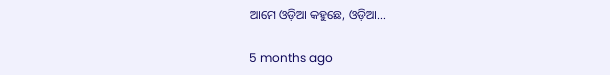ଆମେ ଓଡ଼ିଆ କହୁଛେ, ଓଡ଼ିଆ…

5 months ago